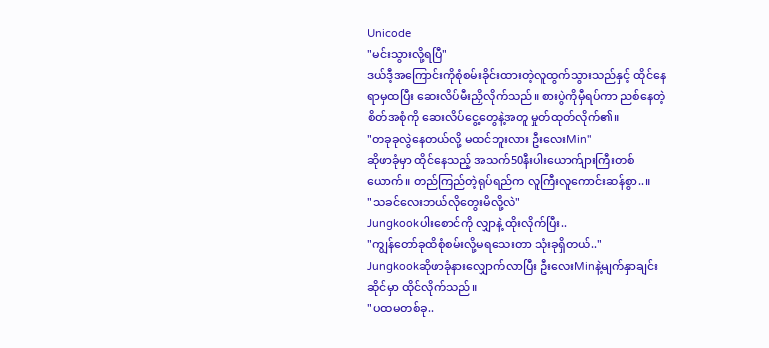Unicode
"မင်းသွားလို့ရပြီ"
ဒယ်ဒီ့အကြောင်းကိုစုံစမ်းခိုင်းထားတဲ့လူထွက်သွားသည်နှင့် ထိုင်နေရာမှထပြီး ဆေးလိပ်မီးညှိလိုက်သည်။ စားပွဲကိုမှီရပ်ကာ ညစ်နေတဲ့ စိတ်အစုံကို ဆေးလိပ်ငွေ့တွေနဲ့အတူ မှုတ်ထုတ်လိုက်၏။
"တခုခုလွဲနေတယ်လို့ မထင်ဘူးလား ဦးလေးMin"
ဆိုဖာခုံမှာ ထိုင်နေသည့် အသက်50နီးပါးယောက်ျားကြီးတစ်ယောက်။ တည်ကြည်တဲ့ရုပ်ရည်က လူကြီးလူကောင်းဆန်စွာ..။
"သခင်လေးဘယ်လိုတွေးမိလို့လဲ"
Jungkookပါးစောင်ကို လျှာနဲ့ ထိုးလိုက်ပြီး..
"ကျွန်တော်ခုထိစုံစမ်းလို့မရသေးတာ သုံးခုရှိတယ်.."
Jungkookဆိုဖာခုံနားလျှောက်လာပြီး ဦးလေးMinနဲ့မျက်နှာချင်းဆိုင်မှာ ထိုင်လိုက်သည်။
"ပထမတစ်ခု..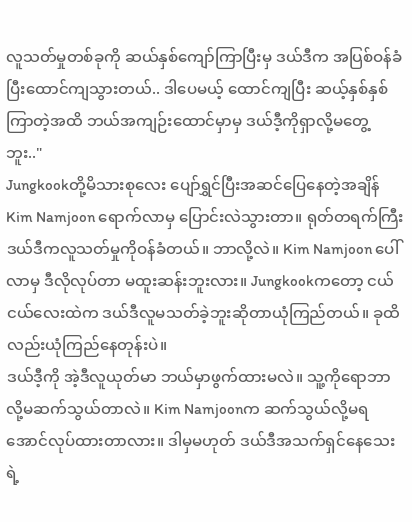လူသတ်မှုတစ်ခုကို ဆယ်နှစ်ကျော်ကြာပြီးမှ ဒယ်ဒီက အပြစ်ဝန်ခံပြီးထောင်ကျသွားတယ်.. ဒါပေမယ့် ထောင်ကျပြီး ဆယ့်နှစ်နှစ်ကြာတဲ့အထိ ဘယ်အကျဉ်းထောင်မှာမှ ဒယ်ဒီ့ကိုရှာလို့မတွေ့ဘူး.."
Jungkookတို့မိသားစုလေး ပျော်ရွှင်ပြီးအဆင်ပြေနေတဲ့အချိန် Kim Namjoon ရောက်လာမှ ပြောင်းလဲသွားတာ။ ရုတ်တရက်ကြီး ဒယ်ဒီကလူသတ်မှုကိုဝန်ခံတယ်။ ဘာလို့လဲ။ Kim Namjoon ပေါ်လာမှ ဒီလိုလုပ်တာ မထူးဆန်းဘူးလား။ Jungkookကတော့ ငယ်ငယ်လေးထဲက ဒယ်ဒီလူမသတ်ခဲ့ဘူးဆိုတာယုံကြည်တယ်။ ခုထိလည်းယုံကြည်နေတုန်းပဲ။
ဒယ်ဒီ့ကို အဲ့ဒီလူယုတ်မာ ဘယ်မှာဖွက်ထားမလဲ။ သူ့ကိုရောဘာလို့မဆက်သွယ်တာလဲ။ Kim Namjoonက ဆက်သွယ်လို့မရအောင်လုပ်ထားတာလား။ ဒါမှမဟုတ် ဒယ်ဒီအသက်ရှင်နေသေးရဲ့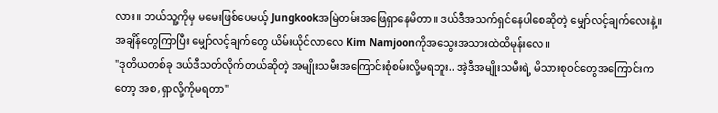လား။ ဘယ်သူ့ကိုမှ မမေးဖြစ်ပေမယ့် Jungkookအမြဲတမ်းအဖြေရှာနေမိတာ။ ဒယ်ဒီအသက်ရှင်နေပါစေဆိုတဲ့ မျှော်လင့်ချက်လေးနဲ့။
အချိန်တွေကြာပြီး မျှော်လင့်ချက်တွေ ယိမ်းယိုင်လာလေ Kim Namjoonကိုအသွေးအသားထဲထိမုန်းလေ။
"ဒုတိယတစ်ခု ဒယ်ဒီသတ်လိုက်တယ်ဆိုတဲ့ အမျိုးသမီးအကြောင်းစုံစမ်းလို့မရဘူး.. အဲ့ဒီအမျိုးသမီးရဲ့ မိသားစုဝင်တွေအကြောင်းကတော့ အစ,ရှာလို့ကိုမရတာ"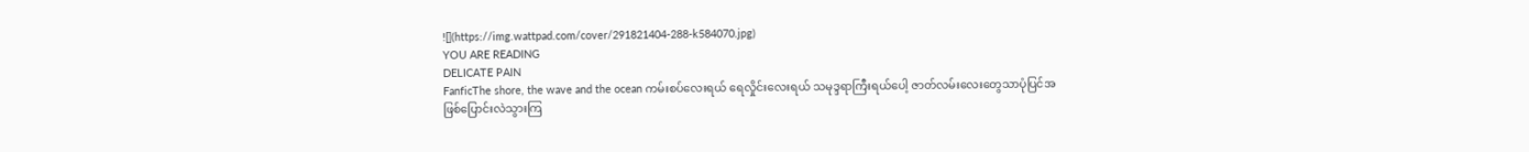![](https://img.wattpad.com/cover/291821404-288-k584070.jpg)
YOU ARE READING
DELICATE PAIN
FanficThe shore, the wave and the ocean ကမ်းစပ်လေးရယ် ရေလှိုင်းလေးရယ် သမုဒ္ဒရာကြီးရယ်ပေါ့ ဇာတ်လမ်းလေးတွေသာပုံပြင်အဖြစ်ပြောင်းလဲသွားကြ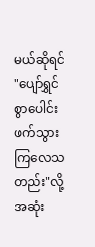မယ်ဆိုရင် "ပျော်ရွှင်စွာပေါင်းဖက်သွားကြလေသတည်း"လို့ အဆုံး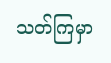သတ်ကြမှာ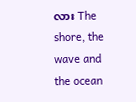လား The shore, the wave and the ocean